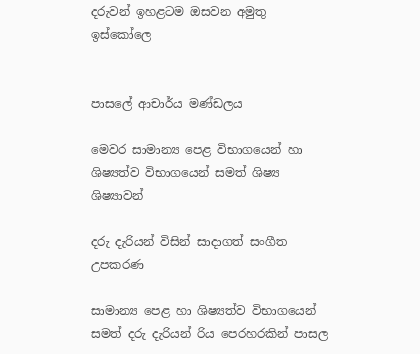දරුවන් ඉහළටම ඔසවන අමුතු ඉස්කෝලෙ


පාසලේ ආචාර්ය මණ්ඩලය

මෙවර සාමාන්‍ය පෙළ විභාගයෙන් හා ශිෂ්‍යත්ව විභාගයෙන් සමත් ශිෂ්‍ය ශිෂ්‍යාවන්

දරු දැරියන් විසින් සාදාගත් සංගීත උපකරණ

සාමාන්‍ය පෙළ හා ශිෂ්‍යත්ව විභාගයෙන් සමත් දරු දැරියන් රිය පෙරහරකින් පාසල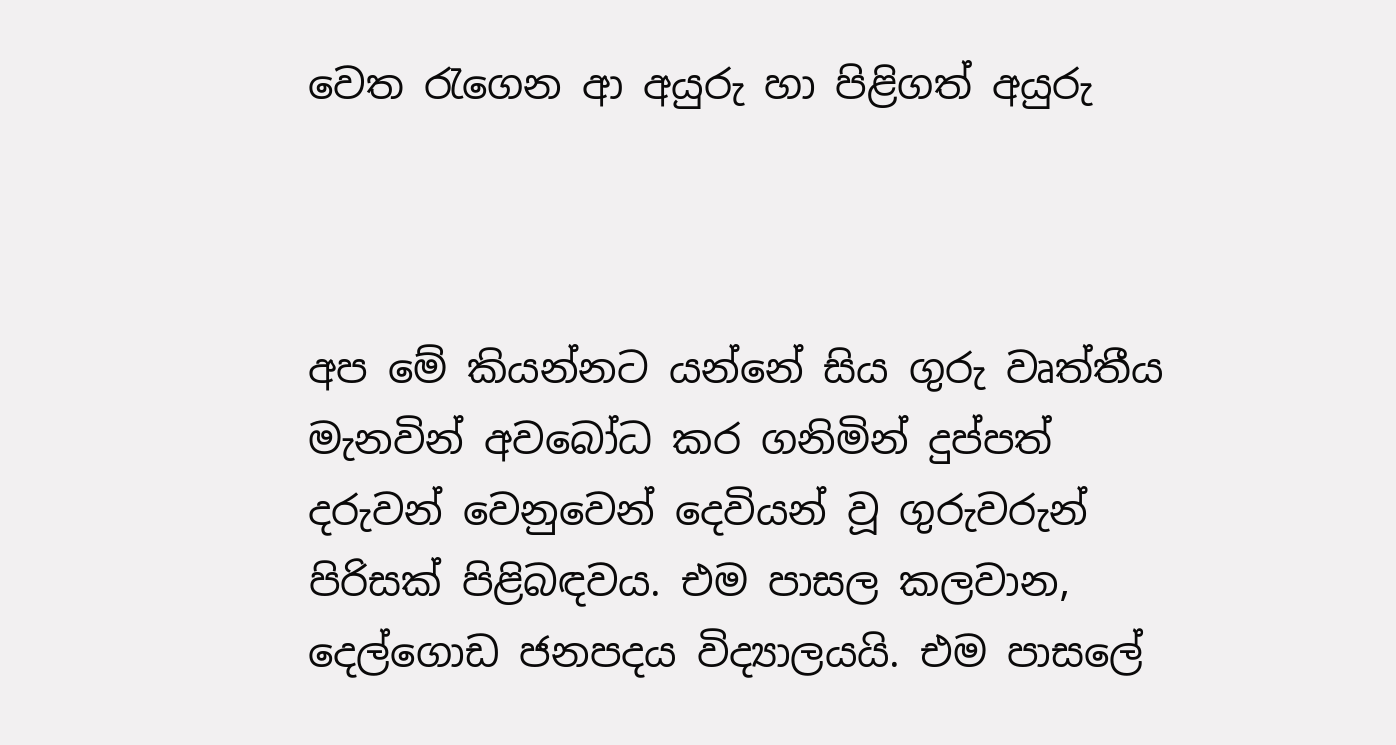වෙත රැගෙන ආ අයුරු හා පිළිගත් අයුරු



අප මේ කියන්නට යන්නේ සිය ගුරු වෘත්තීය මැනවින් අවබෝධ කර ගනිමින් දුප්පත් දරුවන් වෙනුවෙන් දෙවියන් වූ ගුරුවරුන් පිරිසක් පිළිබඳවය. එම පාසල කලවාන, දෙල්ගොඩ ජනපදය විද්‍යාලයයි. එම පාසලේ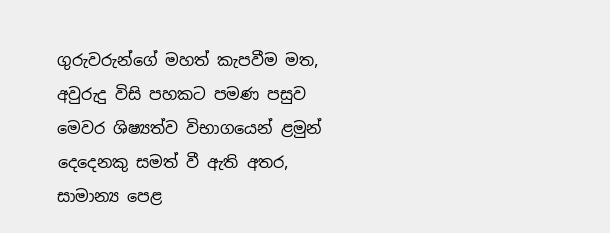ගුරුවරුන්ගේ මහත් කැපවීම මත,  අවුරුදු විසි පහකට පමණ පසුව මෙවර ශිෂ්‍යත්ව විභාගයෙන් ළමුන් දෙදෙනකු සමත් වී ඇති අතර,  සාමාන්‍ය පෙළ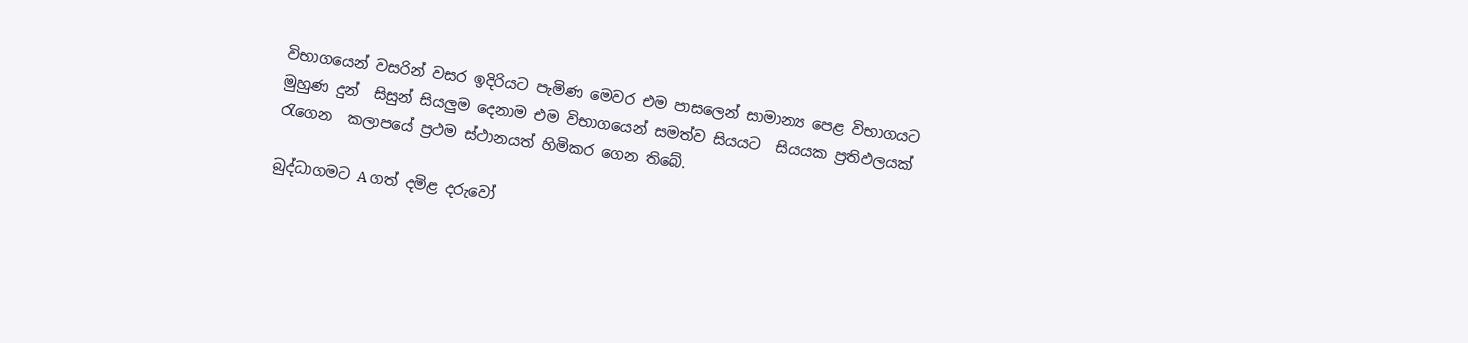විභාගයෙන් වසරින් වසර ඉදිරියට පැමිණ මෙවර එම පාසලෙන් සාමාන්‍ය පෙළ විභාගයට මුහුණ දුන්  සිසුන් සියලු‍ම දෙනාම එම විභාගයෙන් සමත්ව සියයට  සියයක ප්‍රතිඵලයක් රැගෙන  කලාපයේ ප්‍රථම ස්ථානයත් හිමිකර ගෙන තිබේ.

බුද්ධාගමට A ගත් දමිළ දරුවෝ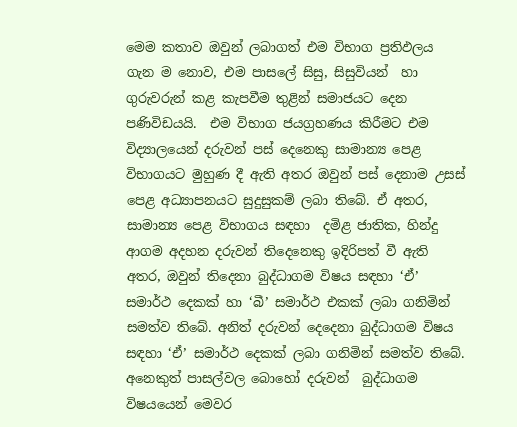මෙම කතාව ඔවුන් ලබාගත් එම විභාග ප්‍රතිඵලය ගැන ම නොව, එම පාසලේ සිසු, සිසුවියන්  හා ගුරුවරුන් කළ කැපවීම තුළින් සමාජයට දෙන පණිවිඩයයි.  එම විභාග ජයග්‍රහණය කිරීමට එම විද්‍යාලයෙන් දරුවන් පස් දෙනෙකු සාමාන්‍ය පෙළ විභාගයට මුහුණ දී ඇති අතර ඔවුන් පස් දෙනාම උසස් පෙළ අධ්‍යාපනයට සුදුසුකම් ලබා තිබේ. ඒ අතර, සාමාන්‍ය පෙළ විභාගය සඳහා  දමිළ ජාතික, හින්දු ආගම අදහන දරුවන් තිදෙනෙකු ඉදිරිපත් වී ඇති අතර, ඔවුන් තිදෙනා බුද්ධාගම විෂය සඳහා ‘ඒ’ සමාර්ථ දෙකක් හා ‘බී’ සමාර්ථ එකක් ලබා ගනිමින් සමත්ව තිබේ. අනිත් දරුවන් දෙදෙනා බුද්ධාගම විෂය සඳහා ‘ඒ’ සමාර්ථ දෙකක් ලබා ගනිමින් සමත්ව තිබේ. අනෙකුත් පාසල්වල බොහෝ දරුවන්  බුද්ධාගම විෂයයෙන් මෙවර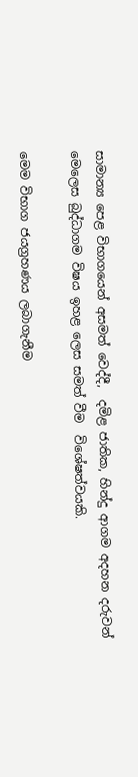සාමාන්‍ය පෙළ විභාගයෙන් අසමත් වෙද්දී,  දමිළ ජාතික, හින්දු ආගම අදහන දරුවන් මෙලෙස බුද්ධාගම විෂය ඉහළ ලෙස සමත් වීම  විශේෂත්වයකි.

මෙම විභාග ජයග්‍රහණය ලබාගැනීම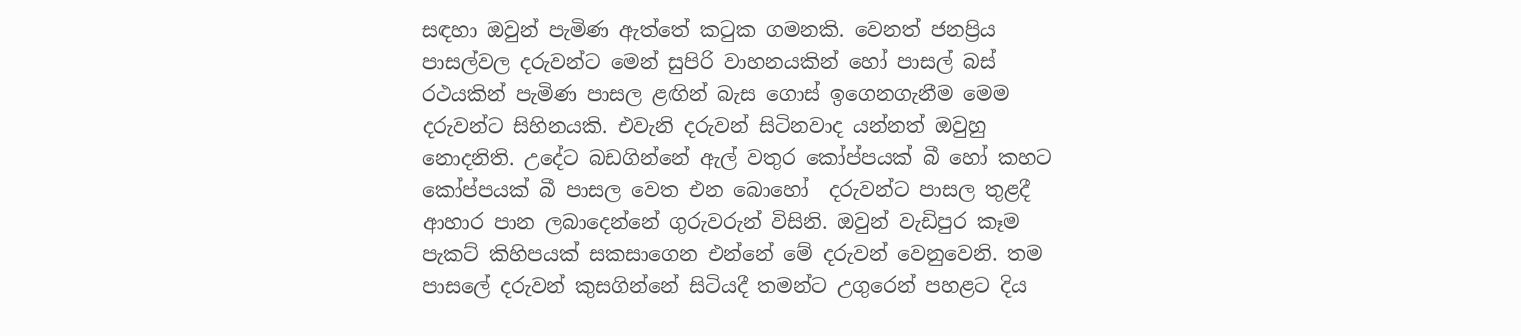සඳහා ඔවුන් පැමිණ ඇත්තේ කටුක ගමනකි. වෙනත් ජනප්‍රිය පාසල්වල දරුවන්ට මෙන් සුපිරි වාහනයකින් හෝ පාසල් බස් රථයකින් පැමිණ පාසල ළඟින් බැස ගොස් ඉගෙනගැනීම මෙම දරුවන්ට සිහිනයකි. එවැනි දරුවන් සිටිනවාද යන්නත් ඔවුහු නොදනිති. උදේට බඩගින්නේ ඇල් වතුර කෝප්පයක් බී හෝ කහට කෝප්පයක් බී පාසල වෙත එන බොහෝ  දරුවන්ට පාසල තුළදී ආහාර පාන ලබාදෙන්නේ ගුරුවරුන් විසිනි. ඔවුන් වැඩිපුර කෑම පැකට් කිහිපයක් සකසාගෙන එන්නේ මේ දරුවන් වෙනුවෙනි. තම පාසලේ දරුවන් කුසගින්නේ සිටියදී තමන්ට උගුරෙන් පහළට දිය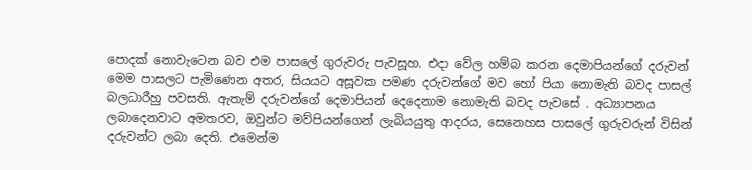පොදක් නොවැටෙන බව එම පාසලේ ගුරුවරු පැවසූහ. එදා වේල හම්බ කරන දෙමාපියන්ගේ දරුවන් මෙම පාසලට පැමිණෙන අතර, සියයට අසූවක පමණ දරුවන්ගේ මව හෝ පියා නොමැති බවද පාසල් බලධාරීහු පවසති. ඇතැම් දරුවන්ගේ දෙමාපියන් දෙදෙනාම නොමැති බවද පැවසේ . අධ්‍යාපනය ලබාදෙනවාට අමතරව, ඔවුන්ට මව්පියන්ගෙන් ලැබියයුතු ආදරය, සෙනෙහස පාසලේ ගුරුවරුන් විසින් දරුවන්ට ලබා දෙති. එමෙන්ම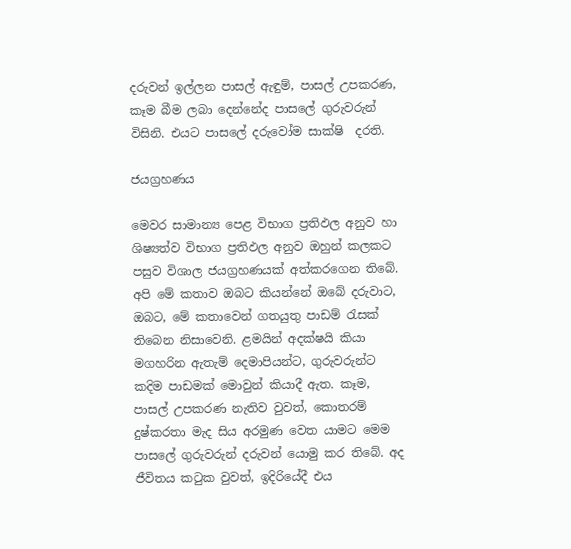දරුවන් ඉල්ලන පාසල් ඇඳුම්, පාසල් උපකරණ, කෑම බීම ලබා දෙන්නේද පාසලේ ගුරුවරුන් විසිනි. එයට පාසලේ දරුවෝම සාක්ෂි  දරති.

ජයග්‍රහණය

මෙවර සාමාන්‍ය පෙළ විභාග ප්‍රතිඵල අනුව හා ශිෂ්‍යත්ව විභාග ප්‍රතිඵල අනුව ඔහුන් කලකට පසුව විශාල ජයග්‍රහණයක් අත්කරගෙන තිබේ. අපි මේ කතාව ඔබට කියන්නේ ඔබේ දරුවාට, ඔබට, මේ කතාවෙන් ගතයුතු පාඩම් රැසක් තිබෙන නිසාවෙනි. ළමයින් අදක්ෂයි කියා මගහරින ඇතැම් දෙමාපියන්ට, ගුරුවරුන්ට කදිම පාඩමක් මොවුන් කියාදී ඇත. කෑම, පාසල් උපකරණ නැතිව වුවත්, කොතරම් දුෂ්කරතා මැද සිය අරමුණ වෙත යාමට මෙම පාසලේ ගුරුවරුන් දරුවන් යොමු කර තිබේ. අද ජීවිතය කටුක වුවත්, ඉදිරියේදී එය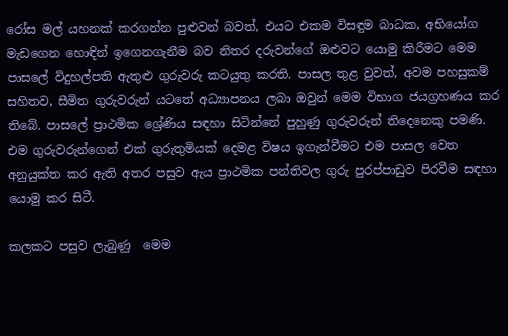රෝස මල් යහනක් කරගන්න පුළුවන් බවත්, එයට එකම විසඳුම බාධක, අභියෝග මැඩගෙන හොඳින් ඉගෙනගැනීම බව නිතර දරුවන්ගේ ඔළුවට යොමු කිරීමට මෙම පාසලේ විදුහල්පති ඇතුළු ගුරුවරු කටයුතු කරති. පාසල තුළ වුවත්, අවම පහසුකම් සහිතව, සීමිත ගුරුවරුන් යටතේ අධ්‍යාපනය ලබා ඔවුන් මෙම විභාග ජයග්‍රහණය කර තිබේ. පාසලේ ප්‍රාථමික ශ්‍රේණිය සඳහා සිටින්නේ පුහුණු ගුරුවරුන් තිදෙනෙකු පමණි. එම ගුරුවරුන්ගෙන් එක් ගුරුතුමියක් දෙමළ විෂය ඉගැන්වීමට එම පාසල වෙත අනුයුක්ත කර ඇති අතර පසුව ඇය ප්‍රාථමික පන්තිවල ගුරු පුරප්පාඩුව පිරවීම සඳහා යොමු කර සිටී.

කලකට පසුව ලැබුණු  මෙම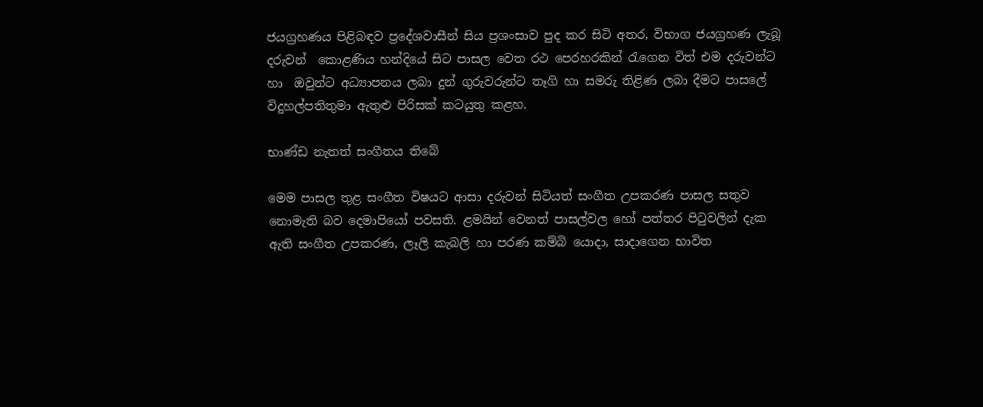ජයග්‍රහණය පිළිබඳව ප්‍රදේශවාසීන් සිය ප්‍රශංසාව පුද කර සිටි අතර, විභාග ජයග්‍රහණ ලැබූ දරුවන්  කොළණිය හන්දියේ සිට පාසල වෙත රථ පෙරහරකින් රැගෙන විත් එම දරුවන්ට හා  ඔවුන්ට අධ්‍යාපනය ලබා දුන් ගුරුවරුන්ට තෑගි හා සමරු තිළිණ ලබා දීමට පාසලේ විදුහල්පතිතුමා ඇතුළු පිරිසක් කටයුතු කළහ.

භාණ්ඩ නැතත් සංගීතය තිබේ

මෙම පාසල තුළ සංගීත විෂයට ආසා දරුවන් සිටියත් සංගීත උපකරණ පාසල සතුව නොමැති බව දෙමාපියෝ පවසති. ළමයින් වෙනත් පාසල්වල හෝ පත්තර පිටුවලින් දැක ඇති සංගීත උපකරණ, ලෑලි කැබලි හා පරණ කම්බි යොදා, සාදාගෙන භාවිත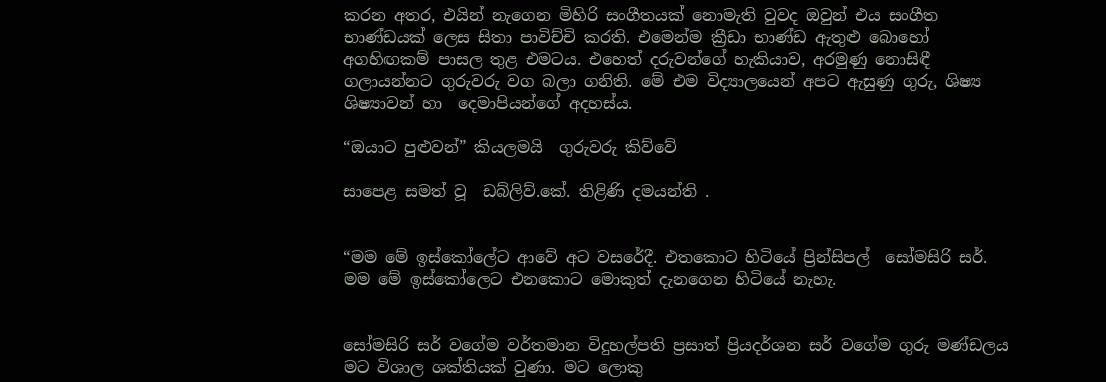කරන අතර, එයින් නැගෙන මිහිරි සංගීතයක් නොමැති වුවද ඔවුන් එය සංගීත භාණ්ඩයක් ලෙස සිතා පාවිච්චි කරති. එමෙන්ම ක්‍රීඩා භාණ්ඩ ඇතුළු බොහෝ අගහිඟකම් පාසල තුළ එමටය. එහෙත් දරුවන්ගේ හැකියාව, අරමුණු නොසිඳී ගලායන්නට ගුරුවරු වග බලා ගනිති. මේ එම විද්‍යාලයෙන් අපට ඇසුණු ගුරු, ශිෂ්‍ය ශිෂ්‍යාවන් හා  දෙමාපියන්ගේ අදහස්ය.

“ඔයාට පුළුවන්” කියලමයි  ගුරුවරු කිව්වේ

සාපෙළ සමත් වූ  ඩබ්ලිව්.කේ. තිළිණි දමයන්ති .


“මම මේ ඉස්කෝලේට ආවේ අට වසරේදී. එතකොට හිටියේ ප්‍රින්සිපල්  සෝමසිරි සර්. මම මේ ඉස්කෝලෙට එනකොට මොකුත් දැනගෙන හිටියේ නැහැ.


සෝමසිරි සර් වගේම වර්තමාන විදුහල්පති ප්‍රසාත් ප්‍රියදර්ශන සර් වගේම ගුරු මණ්ඩලය මට විශාල ශක්තියක් වුණා. මට ලොකු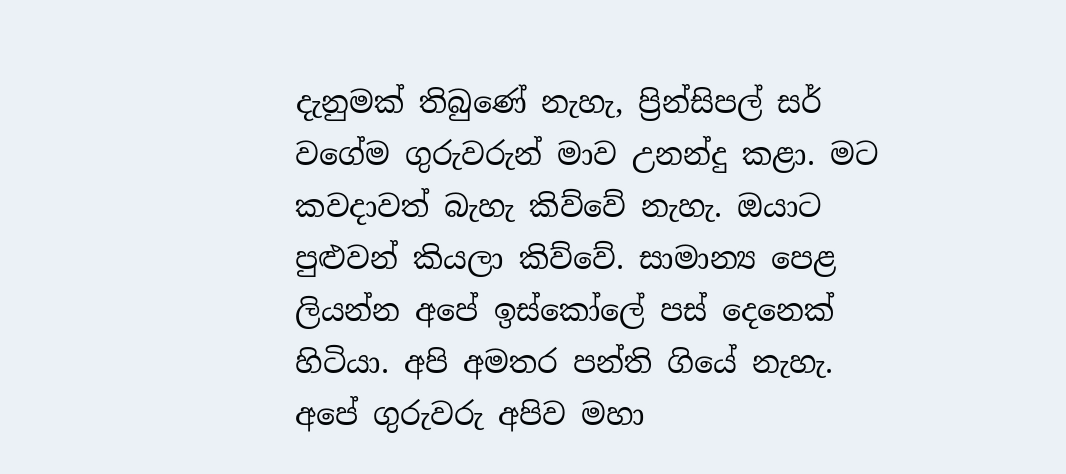දැනුමක් තිබුණේ නැහැ, ප්‍රින්සිපල් සර් වගේම ගුරුවරුන් මාව උනන්දු කළා. මට කවදාවත් බැහැ කිව්වේ නැහැ. ඔයාට පුළුවන් කියලා කිව්වේ. සාමාන්‍ය පෙළ ලියන්න අපේ ඉස්කෝලේ පස් දෙනෙක් හිටියා. අපි අමතර පන්ති ගියේ නැහැ. අපේ ගුරුවරු අපිව මහා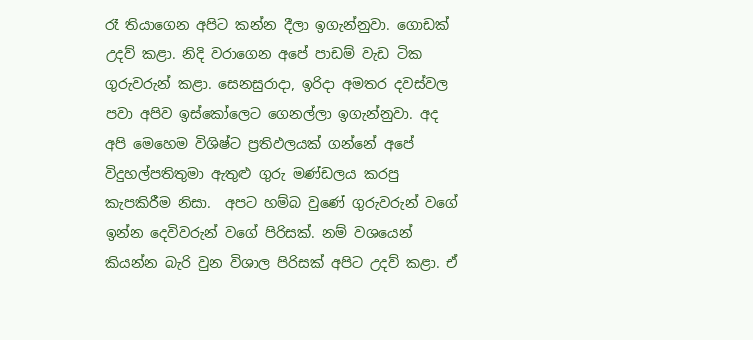රෑ තියාගෙන අපිට කන්න දීලා ඉගැන්නුවා. ගොඩක් උදව් කළා. නිදි වරාගෙන අපේ පාඩම් වැඩ ටික ගුරුවරුන් කළා. සෙනසුරාදා, ඉරිදා අමතර දවස්වල පවා අපිව ඉස්කෝලෙට ගෙනල්ලා ඉගැන්නුවා. අද අපි මෙහෙම විශිෂ්ට ප්‍රතිඵලයක් ගන්නේ අපේ විදුහල්පතිතුමා ඇතුළු ගුරු මණ්ඩලය කරපු කැපකිරීම නිසා.  අපට හම්බ වුණේ ගුරුවරුන් වගේ ඉන්න දෙවිවරුන් වගේ පිරිසක්. නම් වශයෙන් කියන්න බැරි වුන විශාල පිරිසක් අපිට උදව් කළා. ඒ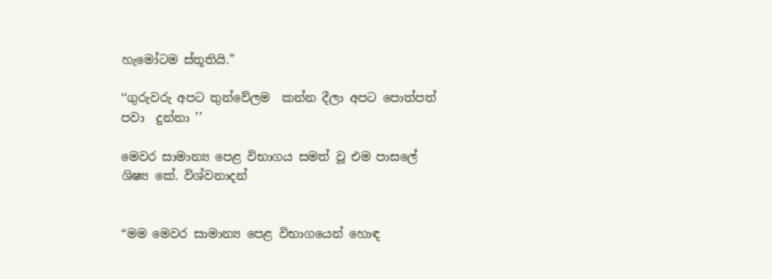හැමෝටම ස්තූතියි.”

‘‘ගුරුවරු අපට තුන්වේලම  කන්න දීලා අපට පොත්පත් පවා  දුන්නා ’’

මෙවර සාමාන්‍ය පෙළ විභාගය සමත් වූ එම පාසලේ ශිෂ්‍ය කේ. විශ්වනාදන්


“මම මෙවර සාමාන්‍ය පෙළ විභාගයෙන් හොඳ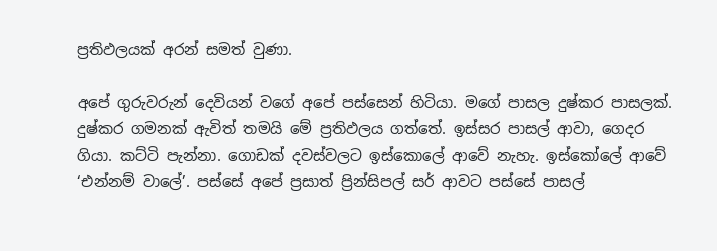ප්‍රතිඵලයක් අරන් සමත් වුණා.

අපේ ගුරුවරුන් දෙවියන් වගේ අපේ පස්සෙන් හිටියා. මගේ පාසල දුෂ්කර පාසලක්. දුෂ්කර ගමනක් ඇවිත් තමයි මේ ප්‍රතිඵලය ගත්තේ. ඉස්සර පාසල් ආවා, ගෙදර ගියා. කට්ටි පැන්නා. ගොඩක් දවස්වලට ඉස්කොලේ ආවේ නැහැ. ඉස්කෝලේ ආවේ ‘එන්නම් වාලේ’. පස්සේ අපේ ප්‍රසාත් ප්‍රින්සිපල් සර් ආවට පස්සේ පාසල්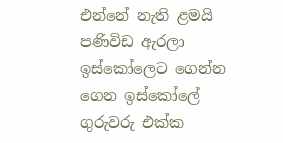එන්නේ නැති ළමයි පණිවිඩ ඇරලා ඉස්කෝලෙට ගෙන්න ගෙන ඉස්කෝලේ ගුරුවරු එක්ක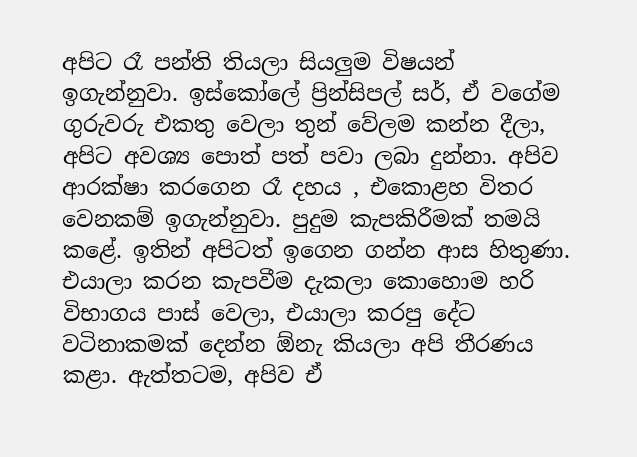අපිට රෑ පන්ති තියලා සියලු‍ම විෂයන් ඉගැන්නුවා. ඉස්කෝලේ ප්‍රින්සිපල් සර්, ඒ වගේම ගුරුවරු එකතු වෙලා තුන් වේලම කන්න දීලා, අපිට අවශ්‍ය පොත් පත් පවා ලබා දුන්නා. අපිව ආරක්ෂා කරගෙන රෑ දහය , එකොළහ විතර වෙනකම් ඉගැන්නුවා. පුදුම කැපකිරීමක් තමයි කළේ. ඉතින් අපිටත් ඉගෙන ගන්න ආස හිතුණා. එයාලා කරන කැපවීම දැකලා කොහොම හරි  විභාගය පාස් වෙලා, එයාලා කරපු දේට වටිනාකමක් දෙන්න ඕනැ කියලා අපි තීරණය කළා. ඇත්තටම, අපිව ඒ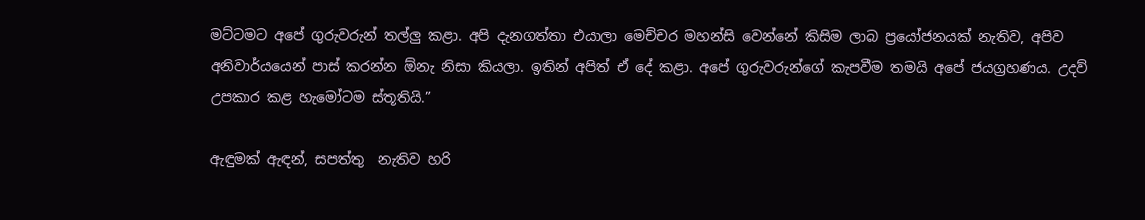මට්ටමට අපේ ගුරුවරුන් තල්ලු‍ කළා. අපි දැනගත්තා එයාලා මෙච්චර මහන්සි වෙන්නේ කිසිම ලාබ ප්‍රයෝජනයක් නැතිව, අපිව අනිවාර්යයෙන් පාස් කරන්න ඕනැ නිසා කියලා. ඉතින් අපිත් ඒ දේ කළා. අපේ ගුරුවරුන්ගේ කැපවීම තමයි අපේ ජයග්‍රහණය. උදව් උපකාර කළ හැමෝටම ස්තූතියි.”

ඇඳුමක් ඇඳන්, සපත්තු  නැතිව හරි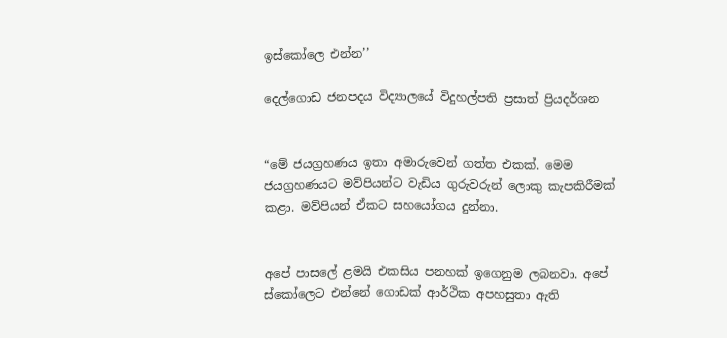ඉස්කෝලෙ එන්න’’

දෙල්ගොඩ ජනපදය විද්‍යාලයේ විදුහල්පති ප්‍රසාත් ප්‍රියදර්ශන


“මේ ජයග්‍රහණය ඉතා අමාරුවෙන් ගත්ත එකක්. මෙම ජයග්‍රහණයට මව්පියන්ට වැඩිය ගුරුවරුන් ලොකු කැපකිරීමක් කළා. මව්පියන් ඒකට සහයෝගය දුන්නා.


අපේ පාසලේ ළමයි එකසිය පනහක් ඉගෙනුම ලබනවා. අපේ ස්කෝලෙට එන්නේ ගොඩක් ආර්ථික අපහසුතා ඇති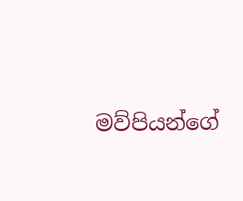මව්පියන්ගේ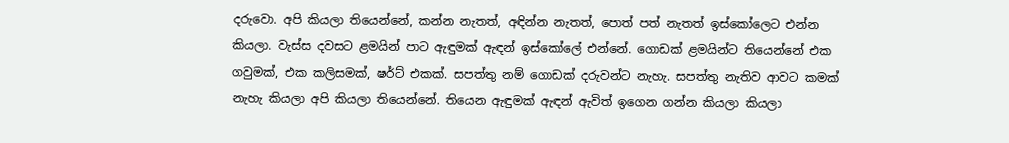දරුවො. අපි කියලා තියෙන්නේ, කන්න නැතත්, අඳින්න නැතත්, පොත් පත් නැතත් ඉස්කෝලෙට එන්න කියලා. වැස්ස දවසට ළමයින් පාට ඇඳුමක් ඇඳන් ඉස්කෝලේ එන්නේ. ගොඩක් ළමයින්ට තියෙන්නේ එක ගවුමක්, එක කලිසමක්, ෂර්ට් එකක්. සපත්තු නම් ගොඩක් දරුවන්ට නැහැ. සපත්තු නැතිව ආවට කමක් නැහැ කියලා අපි කියලා තියෙන්නේ. තියෙන ඇඳුමක් ඇඳන් ඇවිත් ඉගෙන ගන්න කියලා කියලා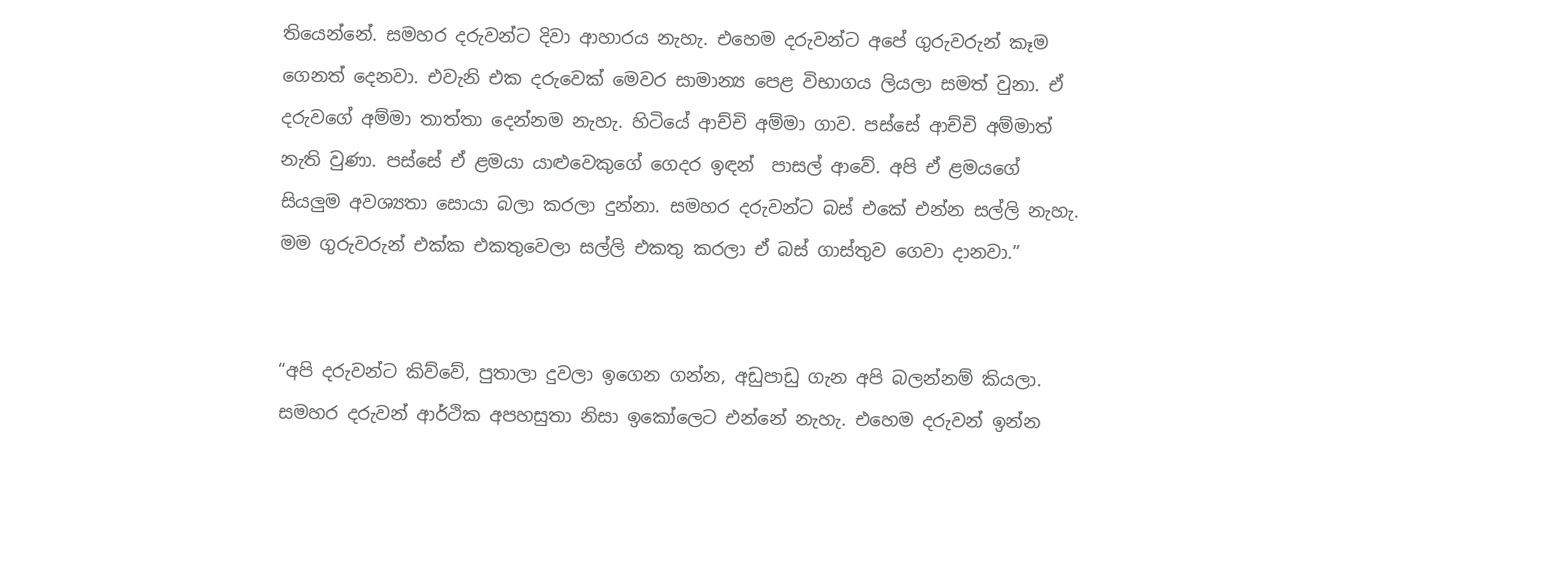තියෙන්නේ. සමහර දරුවන්ට දිවා ආහාරය නැහැ. එහෙම දරුවන්ට අපේ ගුරුවරුන් කෑම ගෙනත් දෙනවා. එවැනි එක දරුවෙක් මෙවර සාමාන්‍ය පෙළ විභාගය ලියලා සමත් වුනා. ඒ දරුවගේ අම්මා තාත්තා දෙන්නම නැහැ. හිටියේ ආච්චි අම්මා ගාව. පස්සේ ආච්චි අම්මාත් නැති වුණා. පස්සේ ඒ ළමයා යාළුවෙකුගේ ගෙදර ඉඳන්  පාසල් ආවේ. අපි ඒ ළමයගේ සියලු‍ම අවශ්‍යතා සොයා බලා කරලා දුන්නා. සමහර දරුවන්ට බස් එකේ එන්න සල්ලි නැහැ. මම ගුරුවරුන් එක්ක එකතුවෙලා සල්ලි එකතු කරලා ඒ බස් ගාස්තුව ගෙවා දානවා.”


“අපි දරුවන්ට කිව්වේ, පුතාලා දුවලා ඉගෙන ගන්න, අඩුපාඩු ගැන අපි බලන්නම් කියලා. සමහර දරුවන් ආර්ථික අපහසුතා නිසා ඉකෝලෙට එන්නේ නැහැ. එහෙම දරුවන් ඉන්න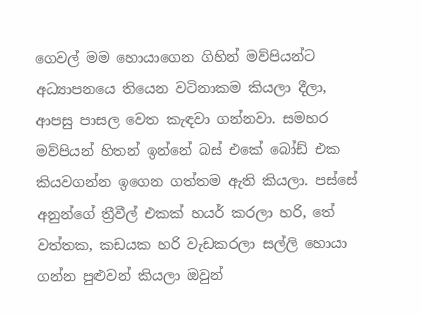ගෙවල් මම හොයාගෙන ගිහින් මව්පියන්ට අධ්‍යාපනයෙ තියෙන වටිනාකම කියලා දීලා, ආපසු පාසල වෙත කැඳවා ගන්නවා. සමහර මව්පියන් හිතන් ඉන්නේ බස් එකේ බෝඩ් එක කියවගන්න ඉගෙන ගත්තම ඇති කියලා. පස්සේ අනුන්ගේ ත්‍රීවීල් එකක් හයර් කරලා හරි, තේ වත්තක, කඩයක හරි වැඩකරලා සල්ලි හොයා ගන්න පුළුවන් කියලා ඔවුන්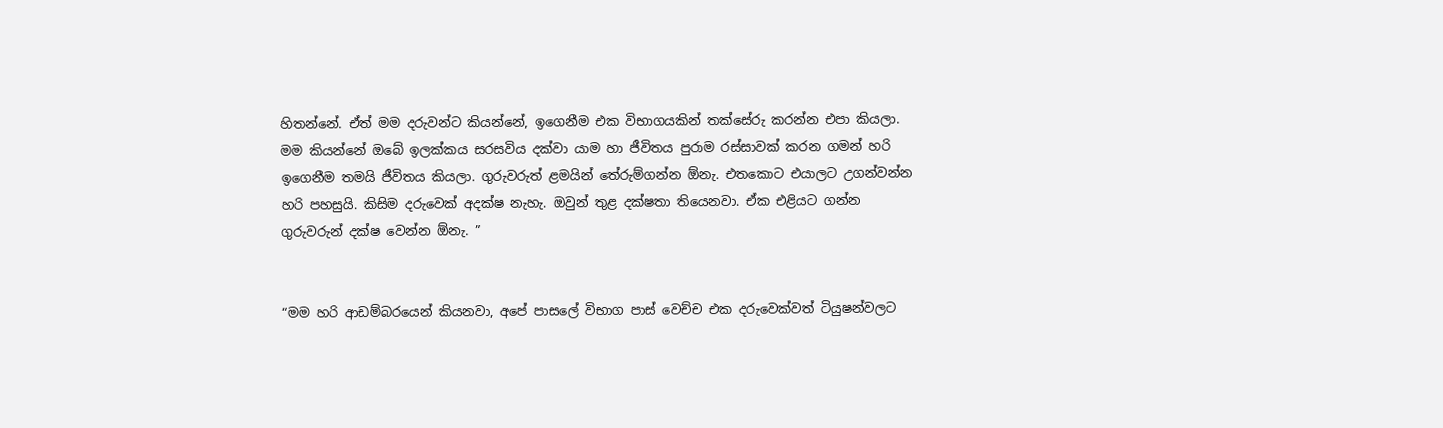හිතන්නේ. ඒත් මම දරුවන්ට කියන්නේ, ඉගෙනීම එක විභාගයකින් තක්සේරු කරන්න එපා කියලා. මම කියන්නේ ඔබේ ඉලක්කය සරසවිය දක්වා යාම හා ජීවිතය පුරාම රස්සාවක් කරන ගමන් හරි ඉගෙනීම තමයි ජීවිතය කියලා. ගුරුවරුත් ළමයින් තේරුම්ගන්න ඕනැ. එතකොට එයාලට උගන්වන්න හරි පහසුයි. කිසිම දරුවෙක් අදක්ෂ නැහැ. ඔවුන් තුළ දක්ෂතා තියෙනවා. ඒක එළියට ගන්න ගුරුවරුන් දක්ෂ වෙන්න ඕනැ. ”


“මම හරි ආඩම්බරයෙන් කියනවා, අපේ පාසලේ විභාග පාස් වෙච්ච එක දරුවෙක්වත් ටියුෂන්වලට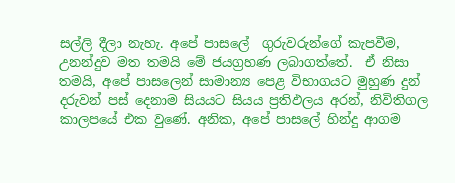සල්ලි දීලා නැහැ. අපේ පාසලේ  ගුරුවරුන්ගේ කැපවීම, උනන්දුව මත තමයි මේ ජයග්‍රහණ ලබාගත්තේ.  ඒ නිසා තමයි, අපේ පාසලෙන් සාමාන්‍ය පෙළ විභාගයට මුහුණ දුන් දරුවන් පස් දෙනාම සියයට සියය ප්‍රතිඵලය අරන්, නිවිතිගල කාලපයේ එක වුණේ. අනික, අපේ පාසලේ හින්දු ආගම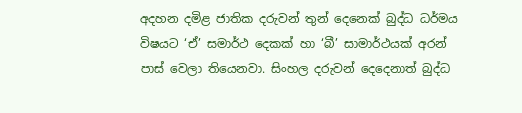අදහන දමිළ ජාතික දරුවන් තුන් දෙනෙක් බුද්ධ ධර්මය විෂයට ‘ඒ’ සමාර්ථ දෙකක් හා ‘බී’ සාමාර්ථයක් අරන් පාස් වෙලා තියෙනවා. සිංහල දරුවන් දෙදෙනාත් බුද්ධ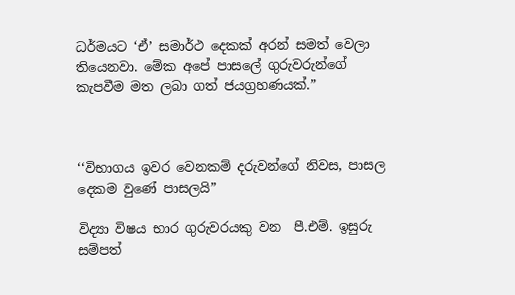ධර්මයට ‘ඒ’ සමාර්ථ දෙකක් අරන් සමත් වෙලා තියෙනවා. මේක අපේ පාසලේ ගුරුවරුන්ගේ කැපවීම මත ලබා ගත් ජයග්‍රහණයක්.”



‘‘විභාගය ඉවර වෙනකම් දරුවන්ගේ නිවස, පාසල දෙකම වුණේ පාසලයි”

විද්‍යා විෂය භාර ගුරුවරයකු වන  පී.එම්. ඉසුරු සම්පත්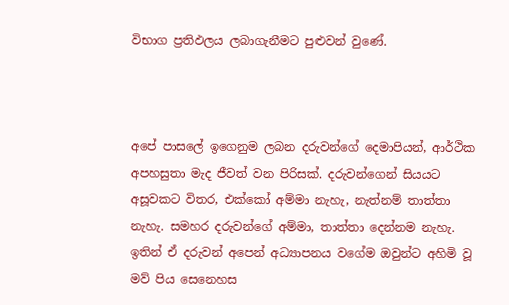විභාග ප්‍රතිඵලය ලබාගැනීමට පුළුවන් වුණේ.



අපේ පාසලේ ඉගෙනුම ලබන දරුවන්ගේ දෙමාපියන්, ආර්ථික අපහසුතා මැද ජීවත් වන පිරිසක්. දරුවන්ගෙන් සියයට අසූවකට විතර, එක්කෝ අම්මා නැහැ, නැත්නම් තාත්තා නැහැ. සමහර දරුවන්ගේ අම්මා, තාත්තා දෙන්නම නැහැ. ඉතින් ඒ දරුවන් අපෙන් අධ්‍යාපනය වගේම ඔවුන්ට අහිමි වූ මව් පිය සෙනෙහස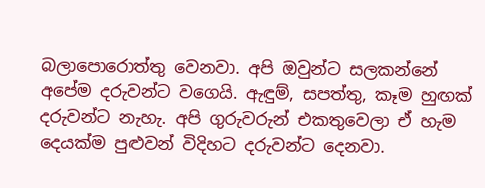බලාපොරොත්තු වෙනවා. අපි ඔවුන්ට සලකන්නේ අපේම දරුවන්ට වගෙයි. ඇඳුම්, සපත්තු, කෑම හුඟක් දරුවන්ට නැහැ. අපි ගුරුවරුන් එකතුවෙලා ඒ හැම දෙයක්ම පුළුවන් විදිහට දරුවන්ට දෙනවා.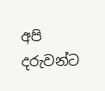අපි දරුවන්ට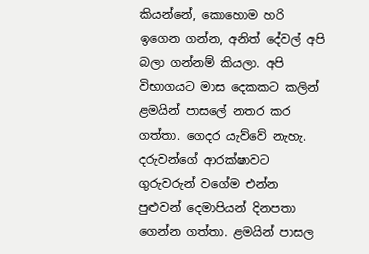කියන්නේ, කොහොම හරි ඉගෙන ගන්න, අනිත් දේවල් අපි බලා ගන්නම් කියලා. අපි විභාගයට මාස දෙකකට කලින් ළමයින් පාසලේ නතර කර ගත්තා. ගෙදර යැව්වේ නැහැ.  දරුවන්ගේ ආරක්ෂාවට ගුරුවරුන් වගේම එන්න පුළුවන් දෙමාපියන් දිනපතා ගෙන්න ගත්තා. ළමයින් පාසල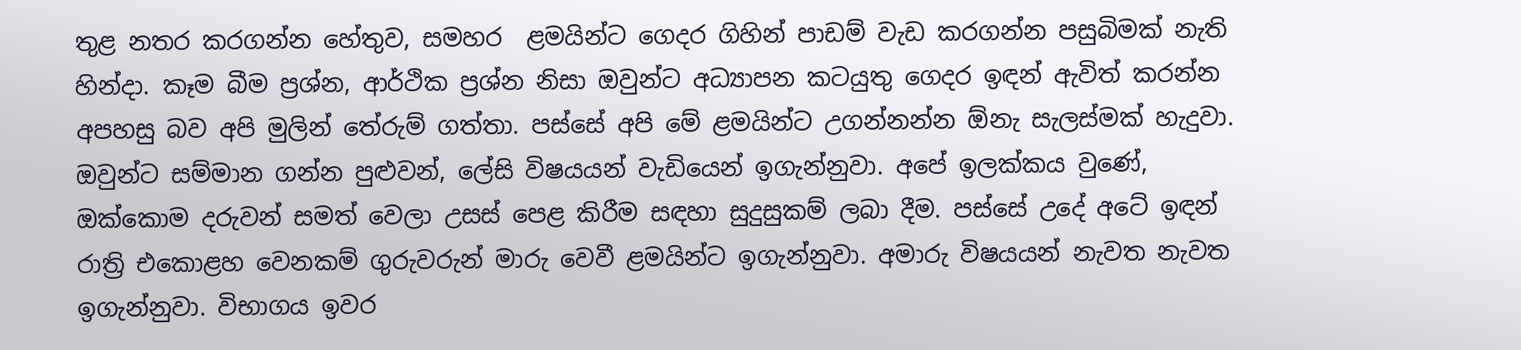තුළ නතර කරගන්න හේතුව, සමහර  ළමයින්ට ගෙදර ගිහින් පාඩම් වැඩ කරගන්න පසුබිමක් නැති හින්දා. කෑම බීම ප්‍රශ්න, ආර්ථික ප්‍රශ්න නිසා ඔවුන්ට අධ්‍යාපන කටයුතු ගෙදර ඉඳන් ඇවිත් කරන්න අපහසු බව අපි මුලින් තේරුම් ගත්තා. පස්සේ අපි මේ ළමයින්ට උගන්නන්න ඕනැ සැලස්මක් හැදුවා. ඔවුන්ට සම්මාන ගන්න පුළුවන්, ලේසි විෂයයන් වැඩියෙන් ඉගැන්නුවා. අපේ ඉලක්කය වුණේ, ඔක්කොම දරුවන් සමත් වෙලා උසස් පෙළ කිරීම සඳහා සුදුසුකම් ලබා දීම. පස්සේ උදේ අටේ ඉඳන් රාත්‍රි එකොළහ වෙනකම් ගුරුවරුන් මාරු වෙවී ළමයින්ට ඉගැන්නුවා. අමාරු විෂයයන් නැවත නැවත ඉගැන්නුවා. විභාගය ඉවර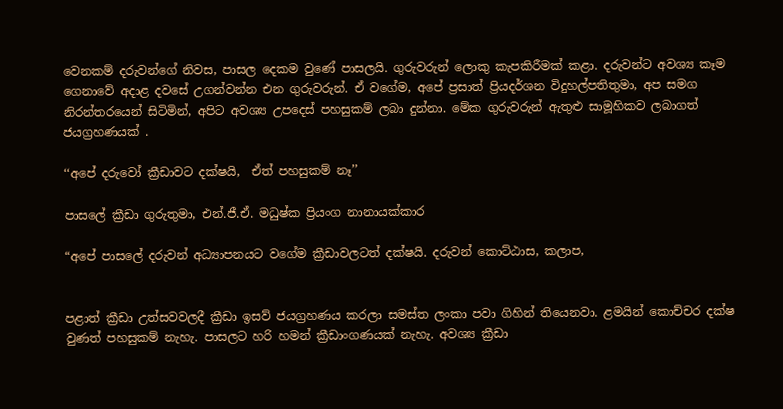වෙනකම් දරුවන්ගේ නිවස, පාසල දෙකම වුණේ පාසලයි. ගුරුවරුන් ලොකු කැපකිරීමක් කළා. දරුවන්ට අවශ්‍ය කෑම ගෙනාවේ අදාළ දවසේ උගන්වන්න එන ගුරුවරුන්. ඒ වගේම, අපේ ප්‍රසාත් ප්‍රියදර්ශන විදුහල්පතිතුමා, අප සමග නිරන්තරයෙන් සිටිමින්, අපිට අවශ්‍ය උපදෙස් පහසුකම් ලබා දුන්නා. මේක ගුරුවරුන් ඇතුළු සාමූහිකව ලබාගත් ජයග්‍රහණයක් .

‘‘අපේ දරුවෝ ක්‍රීඩාවට දක්ෂයි,  ඒත් පහසුකම් නෑ’’

පාසලේ ක්‍රීඩා ගුරුතුමා, එන්.ජී.ඒ. මධුෂ්ක ප්‍රියංග නානායක්කාර

“අපේ පාසලේ දරුවන් අධ්‍යාපනයට වගේම ක්‍රීඩාවලටත් දක්ෂයි. දරුවන් කොට්ඨාස, කලාප,


පළාත් ක්‍රීඩා උත්සවවලදී ක්‍රීඩා ඉසව් ජයග්‍රහණය කරලා සමස්ත ලංකා පවා ගිහින් තියෙනවා. ළමයින් කොච්චර දක්ෂ වුණත් පහසුකම් නැහැ. පාසලට හරි හමන් ක්‍රීඩාංගණයක් නැහැ. අවශ්‍ය ක්‍රීඩා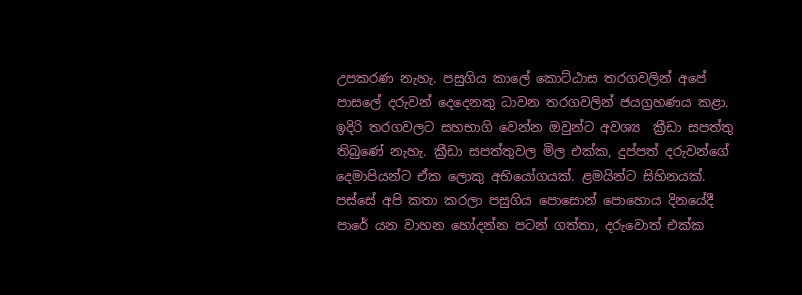උපකරණ නැහැ. පසුගිය කාලේ කොට්ඨාස තරගවලින් අපේ පාසලේ දරුවන් දෙදෙනකු ධාවන තරගවලින් ජයග්‍රහණය කළා.  ඉදිරි තරගවලට සහභාගි වෙන්න ඔවුන්ට අවශ්‍ය  ක්‍රීඩා සපත්තු තිබුණේ නැහැ. ක්‍රීඩා සපත්තුවල මිල එක්ක, දුප්පත් දරුවන්ගේ දෙමාපියන්ට ඒක ලොකු අභියෝගයක්. ළමයින්ට සිහිනයක්. පස්සේ අපි කතා කරලා පසුගිය පොසොන් පොහොය දිනයේදී පාරේ යන වාහන හෝදන්න පටන් ගත්තා, දරුවොත් එක්ක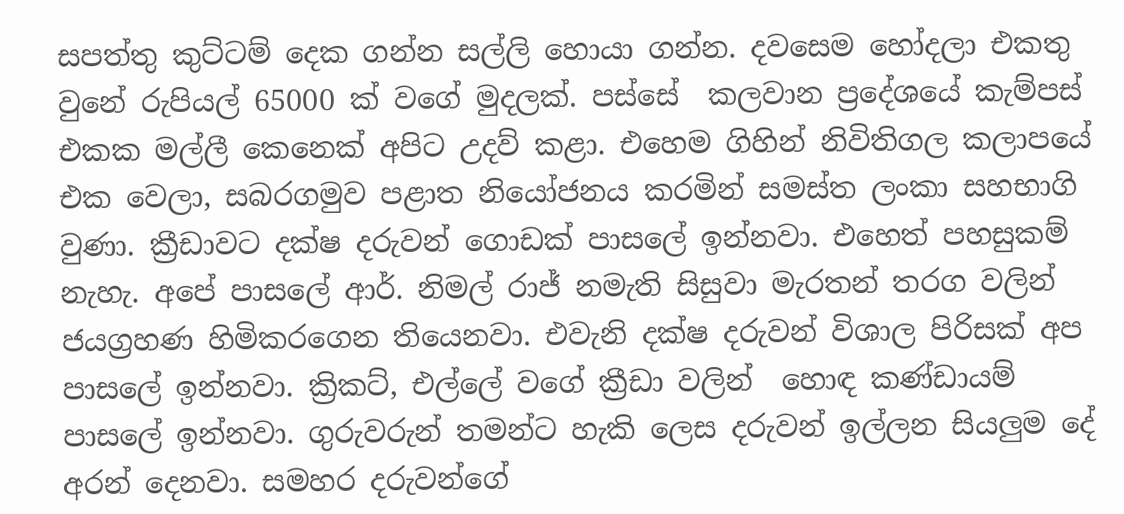සපත්තු කුට්ටම් දෙක ගන්න සල්ලි හොයා ගන්න. දවසෙම හෝදලා එකතු වුනේ රුපියල් 65000 ක් වගේ මුදලක්. පස්සේ  කලවාන ප්‍රදේශයේ කැම්පස් එකක මල්ලී කෙනෙක් අපිට උදව් කළා. එහෙම ගිහින් නිවිතිගල කලාපයේ එක වෙලා, සබරගමුව පළාත නියෝජනය කරමින් සමස්ත ලංකා සහභාගි වුණා. ක්‍රීඩාවට දක්ෂ දරුවන් ගොඩක් පාසලේ ඉන්නවා. එහෙත් පහසුකම් නැහැ. අපේ පාසලේ ආර්. නිමල් රාජ් නමැති සිසුවා මැරතන් තරග වලින් ජයග්‍රහණ හිමිකරගෙන තියෙනවා. එවැනි දක්ෂ දරුවන් විශාල පිරිසක් අප පාසලේ ඉන්නවා. ක්‍රිකට්, එල්ලේ වගේ ක්‍රීඩා වලින්  හොඳ කණ්ඩායම් පාසලේ ඉන්නවා. ගුරුවරුන් තමන්ට හැකි ලෙස දරුවන් ඉල්ලන සියලු‍ම දේ අරන් දෙනවා. සමහර දරුවන්ගේ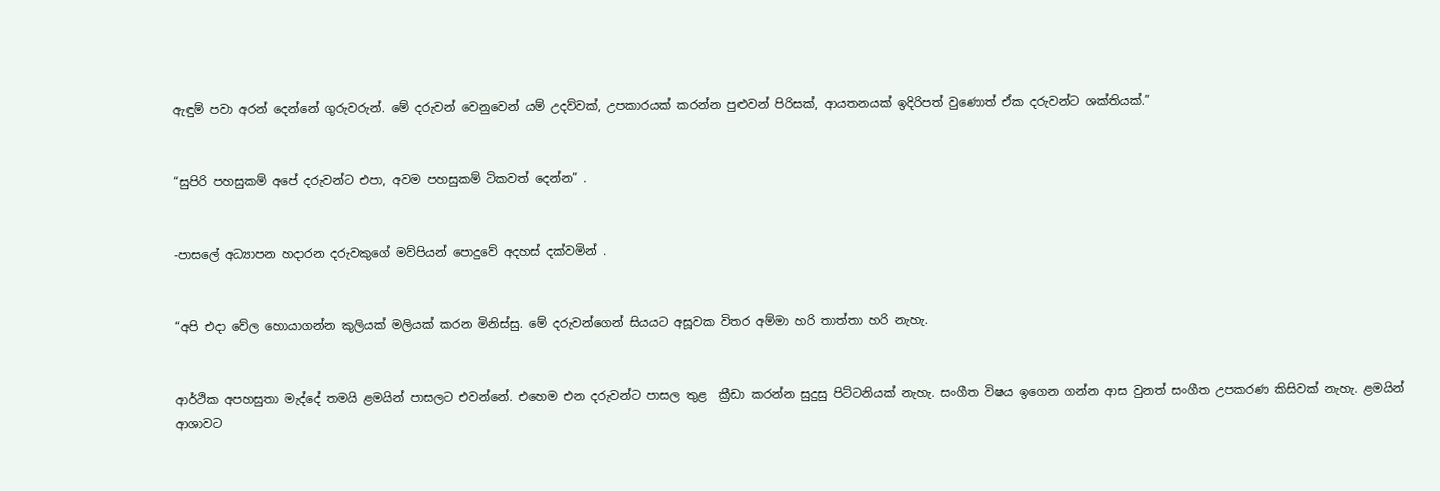ඇඳුම් පවා අරන් දෙන්නේ ගුරුවරුන්. මේ දරුවන් වෙනුවෙන් යම් උදව්වක්, උපකාරයක් කරන්න පුළුවන් පිරිසක්, ආයතනයක් ඉදිරිපත් වුණොත් ඒක දරුවන්ට ශක්තියක්.”


“සුපිරි පහසුකම් අපේ දරුවන්ට එපා, අවම පහසුකම් ටිකවත් දෙන්න” .


-පාසලේ අධ්‍යාපන හදාරන දරුවකුගේ මව්පියන් පොදුවේ අදහස් දක්වමින් .


“අපි එදා වේල හොයාගන්න කුලියක් මලියක් කරන මිනිස්සු. මේ දරුවන්ගෙන් සියයට අසූවක විතර අම්මා හරි තාත්තා හරි නැහැ.


ආර්ථික අපහසුතා මැද්දේ තමයි ළමයින් පාසලට එවන්නේ. එහෙම එන දරුවන්ට පාසල තුළ  ක්‍රීඩා කරන්න සුදුසු පිට්ටනියක් නැහැ. සංගීත විෂය ඉගෙන ගන්න ආස වුනත් සංගීත උපකරණ කිසිවක් නැහැ. ළමයින් ආශාවට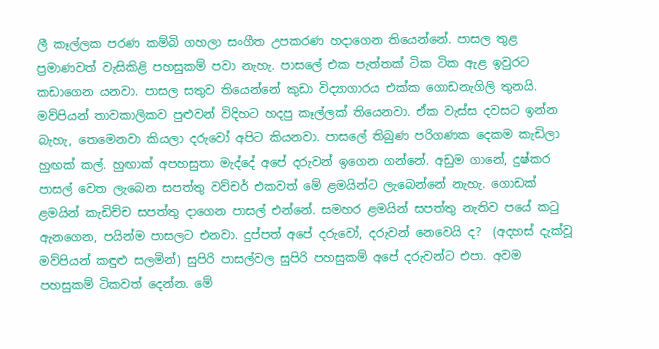ලී කෑල්ලක පරණ කම්බි ගහලා සංගීත උපකරණ හදාගෙන තියෙන්නේ. පාසල තුළ ප්‍රමාණවත් වැසිකිළි පහසුකම් පවා නැහැ. පාසලේ එක පැත්තක් ටික ටික ඇළ ඉවුරට කඩාගෙන යනවා. පාසල සතුව තියෙන්නේ කුඩා විද්‍යාගාරය එක්ක ගොඩනැගිලි තුනයි. මව්පියන් තාවකාලිකව පුළුවන් විදිහට හදපු කෑල්ලක් තියෙනවා. ඒක වැස්ස දවසට ඉන්න බැහැ, තෙමෙනවා කියලා දරුවෝ අපිට කියනවා. පාසලේ තිබුණ පරිගණක දෙකම කැඩිලා හුඟක් කල්. හුඟාක් අපහසුතා මැද්දේ අපේ දරුවන් ඉගෙන ගන්නේ. අඩුම ගානේ, දුෂ්කර පාසල් වෙත ලැබෙන සපත්තු වව්චර් එකවත් මේ ළමයින්ට ලැබෙන්නේ නැහැ. ගොඩක් ළමයින් කැඩිච්ච සපත්තු දාගෙන පාසල් එන්නේ. සමහර ළමයින් සපත්තු නැතිව පයේ කටු ඇනගෙන, පයින්ම පාසලට එනවා. දුප්පත් අපේ දරුවෝ, දරුවන් නෙවෙයි ද?  (අදහස් දැක්වූ මව්පියන් කඳුළු සලමින්) සුපිරි පාසල්වල සුපිරි පහසුකම් අපේ දරුවන්ට එපා. අවම පහසුකම් ටිකවත් දෙන්න. මේ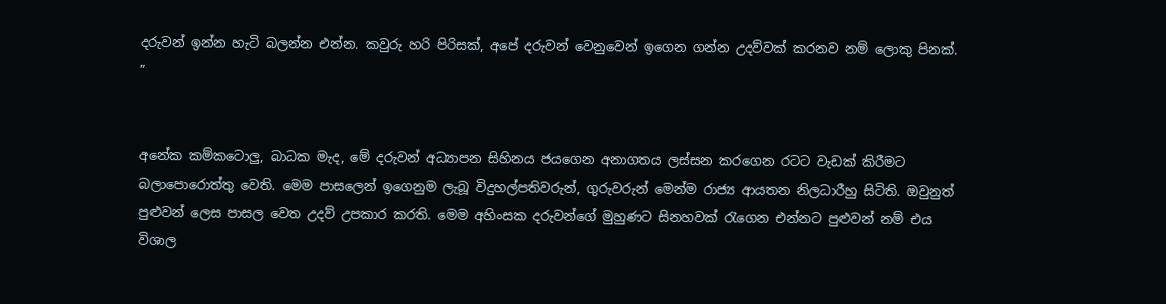දරුවන් ඉන්න හැටි බලන්න එන්න. කවුරු හරි පිරිසක්, අපේ දරුවන් වෙනුවෙන් ඉගෙන ගන්න උදව්වක් කරනව නම් ලොකු පිනක්. ”


අනේක කම්කටොලු‍, බාධක මැද, මේ දරුවන් අධ්‍යාපන සිහිනය ජයගෙන අනාගතය ලස්සන කරගෙන රටට වැඩක් කිරීමට බලාපොරොත්තු වෙති. මෙම පාසලෙන් ඉගෙනුම ලැබූ විදුහල්පතිවරුන්, ගුරුවරුන් මෙන්ම රාජ්‍ය ආයතන නිලධාරීහු සිටිති. ඔවුනුත් පුළුවන් ලෙස පාසල වෙත උදව් උපකාර කරති. මෙම අහිංසක දරුවන්ගේ මුහුණට සිනහවක් රැගෙන එන්නට පුළුවන් නම් එය විශාල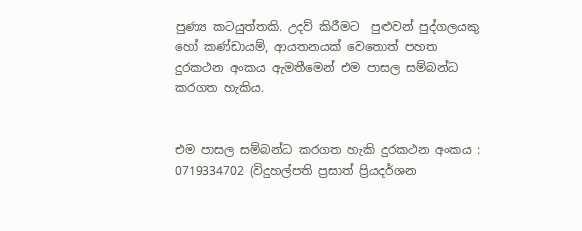පුණ්‍ය කටයුත්තකි. උදව් කිරීමට  පුළුවන් පුද්ගලයකු හෝ කණ්ඩායම්, ආයතනයක් වෙතොත් පහත දුරකථන අංකය ඇමතීමෙන් එම පාසල සම්බන්ධ කරගත හැකිය.


එම පාසල සම්බන්ධ කරගත හැකි දුරකථන අංකය : 0719334702 (විදුහල්පති ප්‍රසාත් ප්‍රියදර්ශන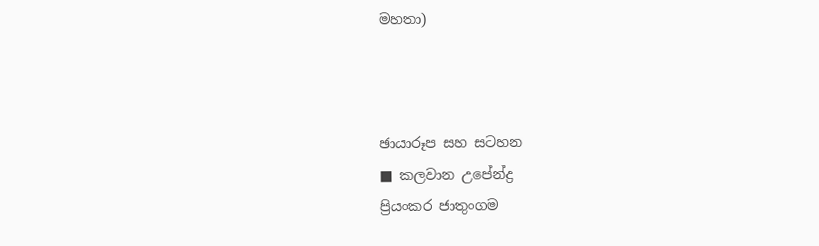මහතා)



ඡායාරූප සහ සටහන
■ කලවාන උපේන්ද්‍ර
ප්‍රියංකර ජාතුංගම